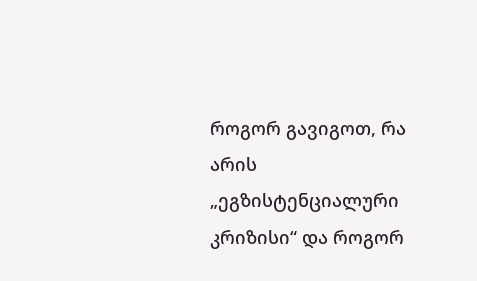როგორ გავიგოთ, რა არის „ეგზისტენციალური კრიზისი“ და როგორ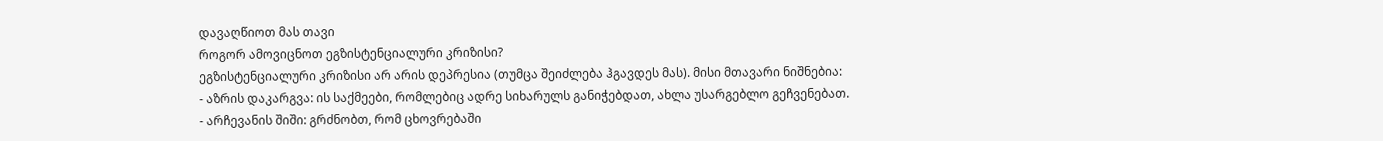დავაღწიოთ მას თავი
როგორ ამოვიცნოთ ეგზისტენციალური კრიზისი?
ეგზისტენციალური კრიზისი არ არის დეპრესია (თუმცა შეიძლება ჰგავდეს მას). მისი მთავარი ნიშნებია:
- აზრის დაკარგვა: ის საქმეები, რომლებიც ადრე სიხარულს განიჭებდათ, ახლა უსარგებლო გეჩვენებათ.
- არჩევანის შიში: გრძნობთ, რომ ცხოვრებაში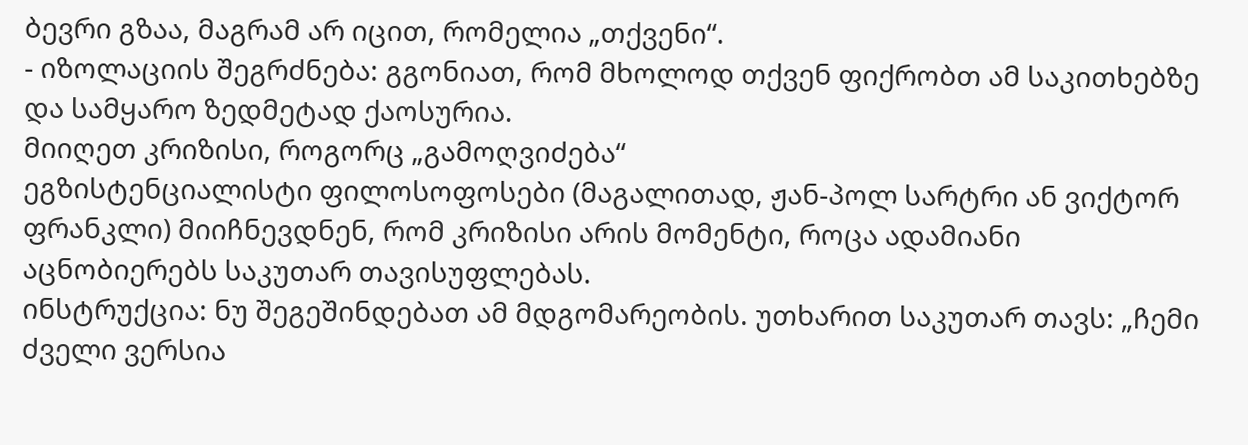ბევრი გზაა, მაგრამ არ იცით, რომელია „თქვენი“.
- იზოლაციის შეგრძნება: გგონიათ, რომ მხოლოდ თქვენ ფიქრობთ ამ საკითხებზე და სამყარო ზედმეტად ქაოსურია.
მიიღეთ კრიზისი, როგორც „გამოღვიძება“
ეგზისტენციალისტი ფილოსოფოსები (მაგალითად, ჟან-პოლ სარტრი ან ვიქტორ ფრანკლი) მიიჩნევდნენ, რომ კრიზისი არის მომენტი, როცა ადამიანი აცნობიერებს საკუთარ თავისუფლებას.
ინსტრუქცია: ნუ შეგეშინდებათ ამ მდგომარეობის. უთხარით საკუთარ თავს: „ჩემი ძველი ვერსია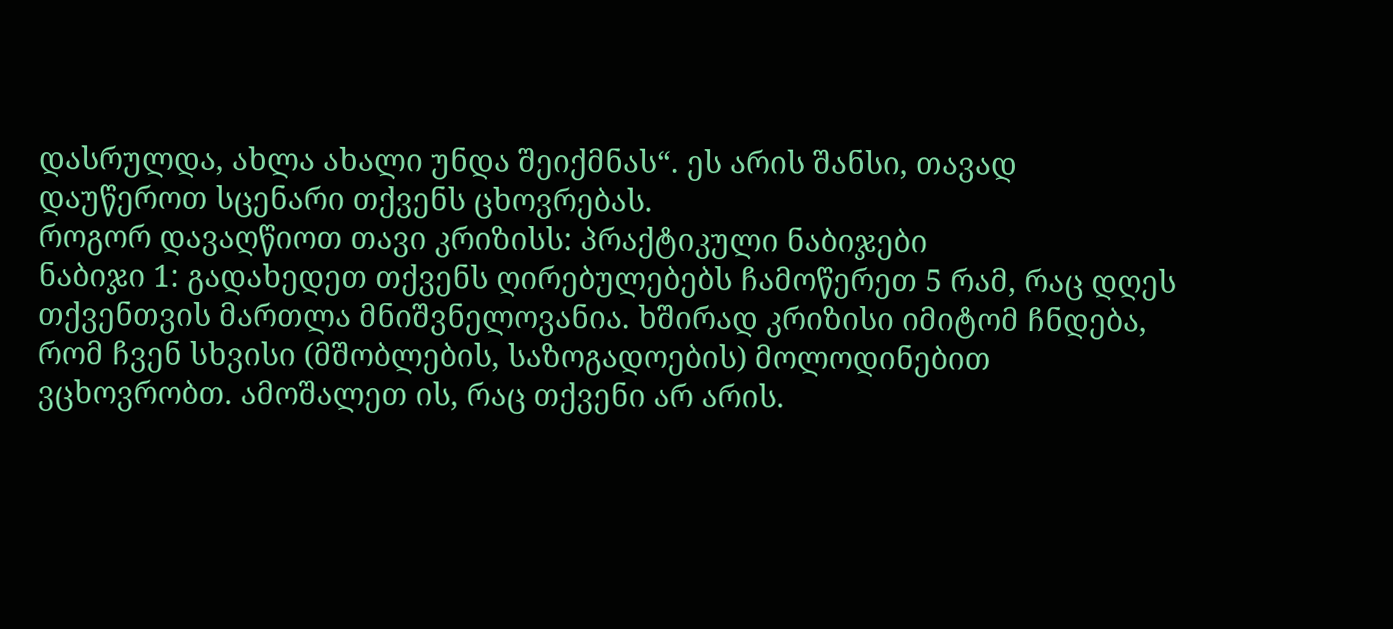დასრულდა, ახლა ახალი უნდა შეიქმნას“. ეს არის შანსი, თავად დაუწეროთ სცენარი თქვენს ცხოვრებას.
როგორ დავაღწიოთ თავი კრიზისს: პრაქტიკული ნაბიჯები
ნაბიჯი 1: გადახედეთ თქვენს ღირებულებებს ჩამოწერეთ 5 რამ, რაც დღეს თქვენთვის მართლა მნიშვნელოვანია. ხშირად კრიზისი იმიტომ ჩნდება, რომ ჩვენ სხვისი (მშობლების, საზოგადოების) მოლოდინებით ვცხოვრობთ. ამოშალეთ ის, რაც თქვენი არ არის.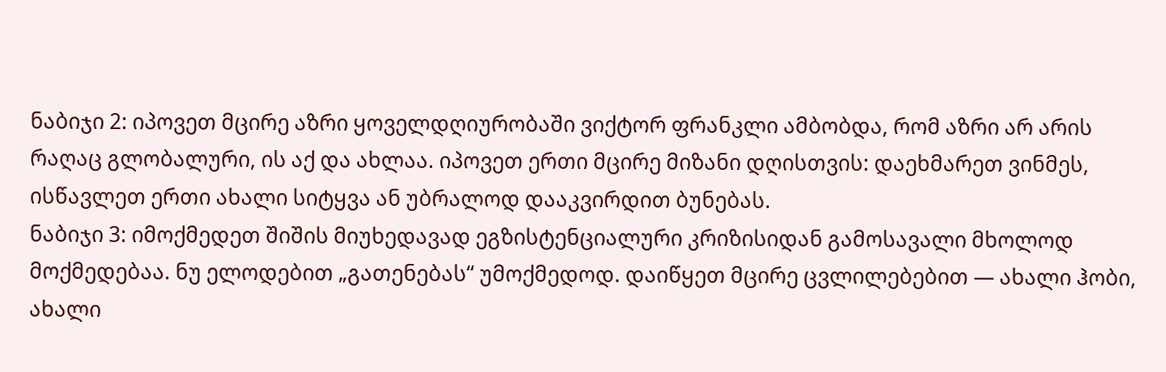ნაბიჯი 2: იპოვეთ მცირე აზრი ყოველდღიურობაში ვიქტორ ფრანკლი ამბობდა, რომ აზრი არ არის რაღაც გლობალური, ის აქ და ახლაა. იპოვეთ ერთი მცირე მიზანი დღისთვის: დაეხმარეთ ვინმეს, ისწავლეთ ერთი ახალი სიტყვა ან უბრალოდ დააკვირდით ბუნებას.
ნაბიჯი 3: იმოქმედეთ შიშის მიუხედავად ეგზისტენციალური კრიზისიდან გამოსავალი მხოლოდ მოქმედებაა. ნუ ელოდებით „გათენებას“ უმოქმედოდ. დაიწყეთ მცირე ცვლილებებით — ახალი ჰობი, ახალი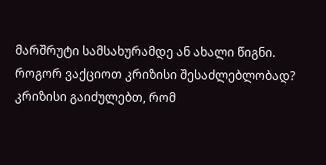მარშრუტი სამსახურამდე ან ახალი წიგნი.
როგორ ვაქციოთ კრიზისი შესაძლებლობად?
კრიზისი გაიძულებთ, რომ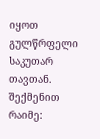იყოთ გულწრფელი საკუთარ თავთან.
შექმენით რაიმე: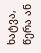ხატვა, წერა ან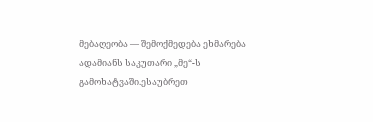მებაღეობა — შემოქმედება ეხმარება ადამიანს საკუთარი „მე“-ს გამოხატვაში.ესაუბრეთ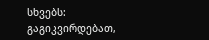სხვებს: გაგიკვირდებათ,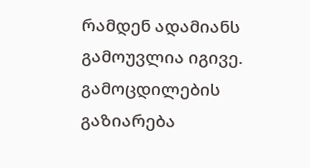რამდენ ადამიანს გამოუვლია იგივე. გამოცდილების გაზიარება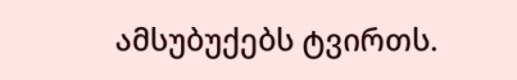ამსუბუქებს ტვირთს.